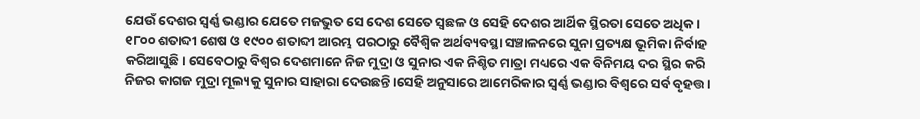ଯେଉଁ ଦେଶର ସ୍ୱର୍ଣ୍ଣ ଭଣ୍ଡାର ଯେତେ ମଜଭୁତ ସେ ଦେଶ ସେତେ ସ୍ୱଛଳ ଓ ସେହି ଦେଶର ଆର୍ଥିକ ସ୍ଥିରତା ସେତେ ଅଧିକ। ୧୮୦୦ ଶତାବ୍ଦୀ ଶେଷ ଓ ୧୯୦୦ ଶତାବ୍ଦୀ ଆରମ୍ଭ ପରଠାରୁ ବୈଶ୍ୱିକ ଅର୍ଥବ୍ୟବସ୍ଥା ସଞ୍ଚାଳନରେ ସୁନା ପ୍ରତ୍ୟକ୍ଷ ଭୂମିକା ନିର୍ବାହ କରିଆସୁଛି। ସେବେଠାରୁ ବିଶ୍ୱର ଦେଶମାନେ ନିଜ ମୁଦ୍ରା ଓ ସୁନାର ଏକ ନିଶ୍ଚିତ ମାତ୍ରା ମଧ୍ୟରେ ଏକ ବିନିମୟ ଦର ସ୍ଥିର କରି ନିଜର କାଗଜ ମୁଦ୍ରା ମୂଲ୍ୟକୁ ସୁନାର ସାହାରା ଦେଉଛନ୍ତି।ସେହି ଅନୁସାରେ ଆମେରିକାର ସ୍ୱର୍ଣ୍ଣ ଭଣ୍ଡାର ବିଶ୍ୱରେ ସର୍ବ ବୃହତ୍ତ।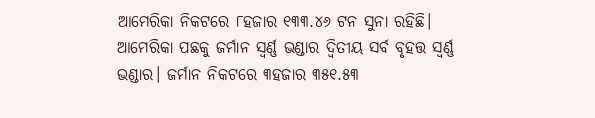ଆମେରିକା ନିକଟରେ ୮ହଜାର ୧୩୩.୪୬ ଟନ ସୁନା ରହିଛି। ଆମେରିକା ପଛକୁ ଜର୍ମାନ ସ୍ୱର୍ଣ୍ଣ ଭଣ୍ଡାର ଦ୍ୱିତୀୟ ସର୍ବ ବୃହତ୍ତ ସ୍ୱର୍ଣ୍ଣ ଭଣ୍ଡାର। ଜର୍ମାନ ନିକଟରେ ୩ହଜାର ୩୫୧.୫୩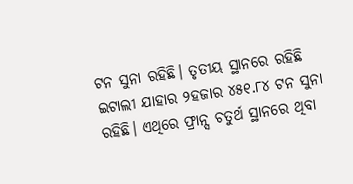ଟନ ସୁନା ରହିଛି। ତୃତୀୟ ସ୍ଥାନରେ ରହିଛି ଇଟାଲୀ ଯାହାର ୨ହଜାର ୪୫୧.୮୪ ଟନ ସୁନା ରହିଛି। ଏଥିରେ ଫ୍ରାନ୍ସ ଚତୁର୍ଥ ସ୍ଥାନରେ ଥିବା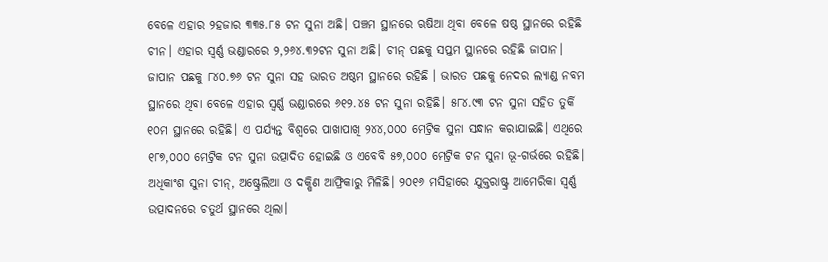ବେଳେ ଏହାର ୨ହଜାର ୩୩୫.୮୫ ଟନ ସୁନା ଅଛି। ପଞ୍ଚମ ସ୍ଥାନରେ ଋଷିଆ ଥିବା ବେଳେ ଷଷ୍ଠ ସ୍ଥାନରେ ରହିଛି ଚୀନ। ଏହାର ସ୍ୱର୍ଣ୍ଣ ଭଣ୍ଡାରରେ ୨,୨୬୪.୩୨ଟନ ସୁନା ଅଛି। ଚୀନ୍ ପଛକୁ ସପ୍ତମ ସ୍ଥାନରେ ରହିଛି ଜାପାନ। ଜାପାନ ପଛକୁ ୮୪୦.୭୬ ଟନ ସୁନା ସହ ଭାରତ ଅଷ୍ଠମ ସ୍ଥାନରେ ରହିଛି । ଭାରତ ପଛକୁ ନେଦର ଲ୍ୟାଣ୍ଡ ନବମ ସ୍ଥାନରେ ଥିବା ବେଳେ ଏହାର ସ୍ୱର୍ଣ୍ଣ ଭଣ୍ଡାରରେ ୬୧୨.୪୫ ଟନ ସୁନା ରହିଛି। ୫୮୪.୯୩ ଟନ ସୁନା ସହିତ ତୁର୍କି ୧୦ମ ସ୍ଥାନରେ ରହିଛି। ଏ ପର୍ଯ୍ୟନ୍ତ ବିଶ୍ୱରେ ପାଖାପାଖି ୨୪୪,୦୦୦ ମେଟ୍ରିକ ସୁନା ସନ୍ଧାନ କରାଯାଇଛି। ଏଥିରେ ୧୮୭,୦୦୦ ମେଟ୍ରିକ ଟନ ସୁନା ଉତ୍ପାଦିତ ହୋଇଛି ଓ ଏବେବି ୫୭,୦୦୦ ମେଟ୍ରିକ ଟନ ସୁନା ଭୂ-ଗର୍ଭରେ ରହିଛି। ଅଧିକାଂଶ ସୁନା ଚୀନ୍, ଅଷ୍ଟ୍ରେଲିଆ ଓ ଦକ୍ଷିଣ ଆଫ୍ରିକାରୁ ମିଳିଛି। ୨୦୧୬ ମସିହାରେ ଯୁକ୍ତରାଷ୍ଟ୍ର ଆମେରିକା ସ୍ୱର୍ଣ୍ଣ ଉତ୍ପାଦନରେ ଚତୁର୍ଥ ସ୍ଥାନରେ ଥିଲା।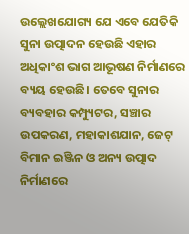ଉଲ୍ଲେଖଯୋଗ୍ୟ ଯେ ଏବେ ଯେତିକି ସୁନା ଉତ୍ପାଦନ ହେଉଛି ଏହାର ଅଧିକାଂଶ ଭାଗ ଆଭୂଷଣ ନିର୍ମାଣରେ ବ୍ୟୟ ହେଉଛି। ତେବେ ସୁନାର ବ୍ୟବହାର କମ୍ପ୍ୟୁଟର, ସଞ୍ଚାର ଉପକରଣ, ମହାକାଶଯାନ, ଜେଟ୍ ବିମାନ ଇଞ୍ଜିନ ଓ ଅନ୍ୟ ଉତ୍ପାଦ ନିର୍ମାଣରେ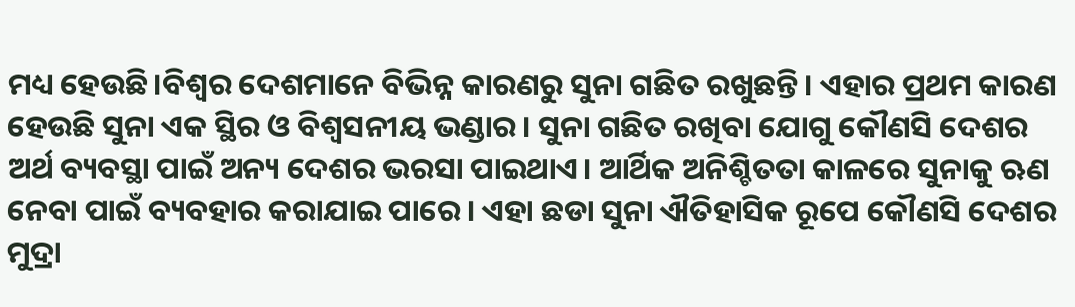ମଧ୍ୟ ହେଉଛି।ବିଶ୍ୱର ଦେଶମାନେ ବିଭିନ୍ନ କାରଣରୁ ସୁନା ଗଛିତ ରଖୁଛନ୍ତି। ଏହାର ପ୍ରଥମ କାରଣ ହେଉଛି ସୁନା ଏକ ସ୍ଥିର ଓ ବିଶ୍ୱସନୀୟ ଭଣ୍ଡାର। ସୁନା ଗଛିତ ରଖିବା ଯୋଗୁ କୌଣସି ଦେଶର ଅର୍ଥ ବ୍ୟବସ୍ଥା ପାଇଁ ଅନ୍ୟ ଦେଶର ଭରସା ପାଇଥାଏ। ଆର୍ଥିକ ଅନିଶ୍ଚିତତା କାଳରେ ସୁନାକୁ ଋଣ ନେବା ପାଇଁ ବ୍ୟବହାର କରାଯାଇ ପାରେ। ଏହା ଛଡା ସୁନା ଐତିହାସିକ ରୂପେ କୌଣସି ଦେଶର ମୁଦ୍ରା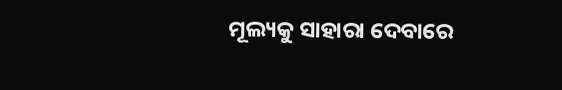ମୂଲ୍ୟକୁ ସାହାରା ଦେବାରେ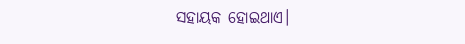ସହାୟକ ହୋଇଥାଏ।